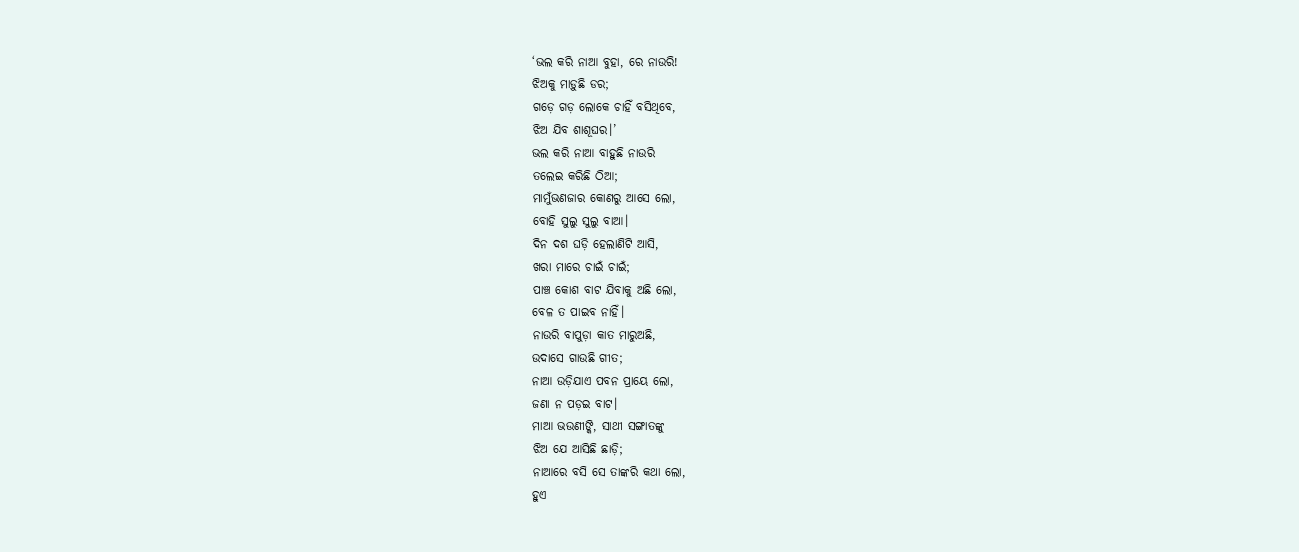‘ଭଲ କରି ନାଆ ବୁହା, ରେ ନାଉରି!
ଝିଅକୁ ମାଡ଼ୁଛି ଡର;
ଗଡ଼େ ଗଡ଼ ଲୋକେ ଚାହିଁ ବସିଥିବେ,
ଝିଅ ଯିବ ଶାଶୂଘର।’
ଭଲ କରି ନାଆ ବାହୁଛି ନାଉରି
ତଲେଇ କରିଛି ଠିଆ;
ମାମୁଁଭଣଜାର କୋଣରୁ ଆସେ ଲୋ,
ବୋହି ସୁଲୁ ସୁଲୁ ବାଆ।
ଦିନ ଦଶ ଘଡ଼ି ହେଲାଣିଟି ଆସି,
ଖରା ମାରେ ଚାଇଁ ଚାଇଁ;
ପାଞ୍ଚ କୋଶ ବାଟ ଯିବାକୁ ଅଛି ଲୋ,
ବେଳ ତ ପାଇବ ନାହିଁ।
ନାଉରି ବାପୁଡ଼ା କାତ ମାରୁଅଛି,
ଉଦାସେ ଗାଉଛି ଗୀତ;
ନାଆ ଉଡ଼ିଯାଏ ପବନ ପ୍ରାୟେ ଲୋ,
ଜଣା ନ ପଡ଼ଇ ବାଟ।
ମାଆ ଭଉଣୀଙ୍କି, ସାଥୀ ସଙ୍ଗାତଙ୍କୁ
ଝିଅ ଯେ ଆସିଛି ଛାଡ଼ି;
ନାଆରେ ବସି ସେ ତାଙ୍କରି କଥା ଲୋ,
ହୁଏ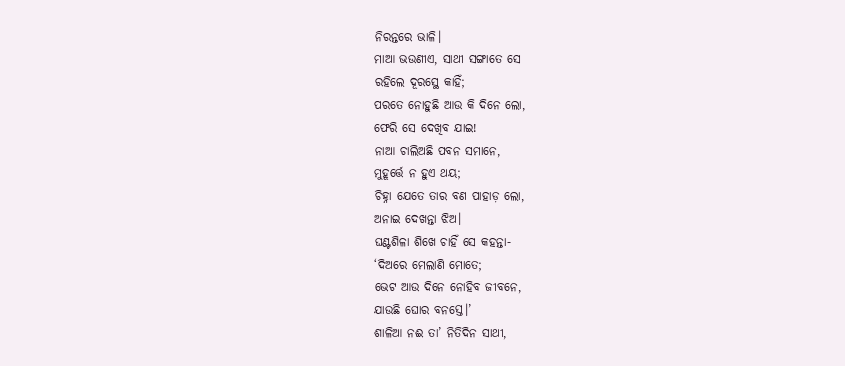ନିରନ୍ତରେ ଭାଳି।
ମାଆ ଭଉଣୀଏ, ସାଥୀ ସଙ୍ଗାତେ ସେ
ରହିଲେ ଦୂରସ୍ଥେ କାହିଁ;
ପରତେ ନୋହୁଛି ଆଉ କି ଦିନେ ଲୋ,
ଫେରି ସେ ଦେଖିବ ଯାଇ!
ନାଆ ଚାଲିଅଛି ପବନ ସମାନେ,
ମୁହୂର୍ତ୍ତେ ନ ହୁଏ ଥୟ;
ଚିହ୍ନା ଯେତେ ତାର ବଣ ପାହାଡ଼ ଲୋ,
ଅନାଇ ଦେଖନ୍ତା ଝିଅ।
ଘଣ୍ଟଶିଳା ଶିଖେ ଚାହିଁ ସେ କହନ୍ତା-
‘ଦିଅରେ ମେଲାଣି ମୋତେ;
ଭେଟ ଆଉ ଦିନେ ନୋହିବ ଜୀବନେ,
ଯାଉଛି ଘୋର ବନସ୍ତେ।’
ଶାଳିଆ ନଈ ତା’ ନିତିଦିନ ସାଥୀ,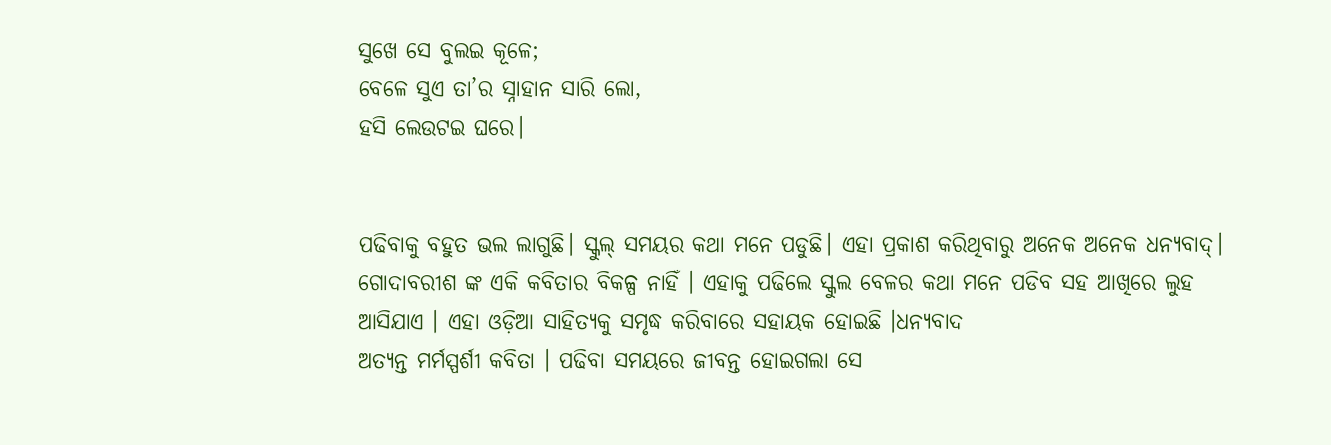ସୁଖେ ସେ ବୁଲଇ କୂଳେ;
ବେଳେ ସୁଏ ତା’ର ସ୍ନାହାନ ସାରି ଲୋ,
ହସି ଲେଉଟଇ ଘରେ।


ପଢିବାକୁ ବହୁତ ଭଲ ଲାଗୁଛି। ସ୍କୁଲ୍ ସମୟର କଥା ମନେ ପଡୁଛି। ଏହା ପ୍ରକାଶ କରିଥିବାରୁ ଅନେକ ଅନେକ ଧନ୍ୟବାଦ୍।
ଗୋଦାବରୀଶ ଙ୍କ ଏକି କବିତାର ବିକଳ୍ପ ନାହିଁ । ଏହାକୁ ପଢିଲେ ସ୍କୁଲ ବେଳର କଥା ମନେ ପଡିବ ସହ ଆଖିରେ ଲୁହ ଆସିଯାଏ । ଏହା ଓଡ଼ିଆ ସାହିତ୍ୟକୁ ସମୃଦ୍ଧ କରିବାରେ ସହାୟକ ହୋଇଛି ।ଧନ୍ୟବାଦ
ଅତ୍ୟନ୍ତ ମର୍ମସ୍ପର୍ଶୀ କବିତା । ପଢିବା ସମୟରେ ଜୀବନ୍ତ ହୋଇଗଲା ସେ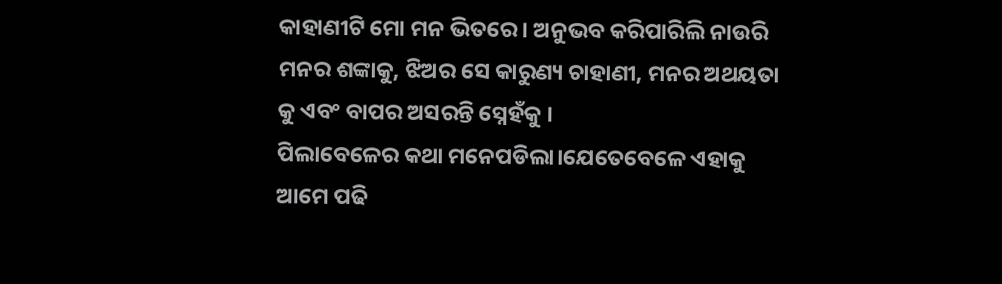କାହାଣୀଟି ମୋ ମନ ଭିତରେ । ଅନୁଭବ କରିପାରିଲି ନାଉରି ମନର ଶଙ୍କାକୁ, ଝିଅର ସେ କାରୁଣ୍ୟ ଚାହାଣୀ, ମନର ଅଥୟତା କୁ ଏବଂ ବାପର ଅସରନ୍ତି ସ୍ନେହଁକୁ ।
ପିଲାବେଳେର କଥା ମନେପଡିଲା।ଯେତେବେଳେ ଏହାକୁ ଆମେ ପଢି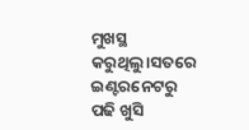ମୁଖସ୍ଥ କରୁଥିଲୁ।ସତରେ ଇଣ୍ଟରନେଟରୁ ପଢି ଖୁସି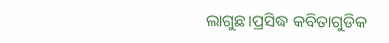ଲାଗୁଛ।ପ୍ରସିଦ୍ଧ କବିତାଗୁଡିକ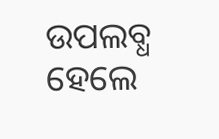ଉପଲବ୍ଧ ହେଲେ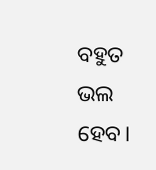ବହୁତ ଭଲ ହେବ।